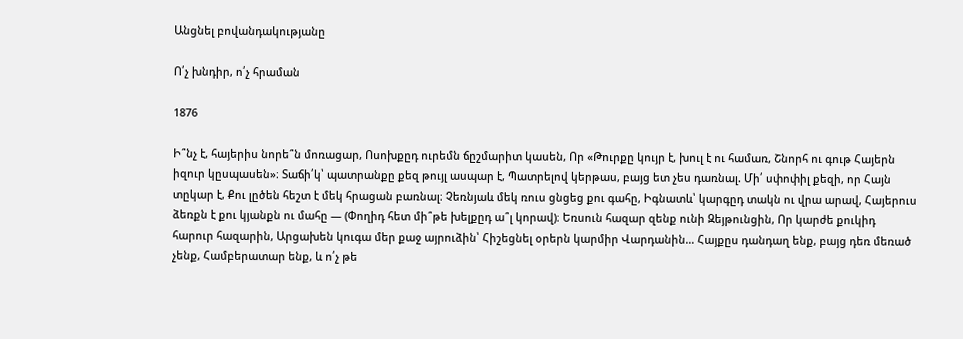Անցնել բովանդակությանը

Ո՛չ խնդիր, ո՛չ հրաման

1876

Ի՞նչ է, հայերիս նորե՞ն մոռացար, Ոսոխքըդ ուրեմն ճըշմարիտ կասեն, Որ «Թուրքը կույր է, խուլ է ու համառ, Շնորհ ու գութ Հայերն իզուր կըսպասեն»։ Տաճի՛կ՝ պատրանքը քեզ թույլ ասպար է, Պատրելով կերթաս, բայց ետ չես դառնալ. Մի՛ սփոփիլ քեզի, որ Հայն տըկար է, Քու լըծեն հեշտ է մեկ հրացան բառնալ։ Չեռնյաև մեկ ռուս ցնցեց քու գահը, Իգնատև՝ կարգըդ տակն ու վրա արավ, Հայերուս ձեռքն է քու կյանքն ու մահը — (Փողիդ հետ մի՞թե խելքըդ ա՞լ կորավ)։ Եռսուն հազար զենք ունի Զեյթունցին, Որ կարժե քուկիդ հարուր հազարին, Արցախեն կուգա մեր քաջ այրուձին՝ Հիշեցնել օրերն կարմիր Վարդանին… Հայքըս դանդաղ ենք, բայց դեռ մեռած չենք, Համբերատար ենք, և ո՛չ թե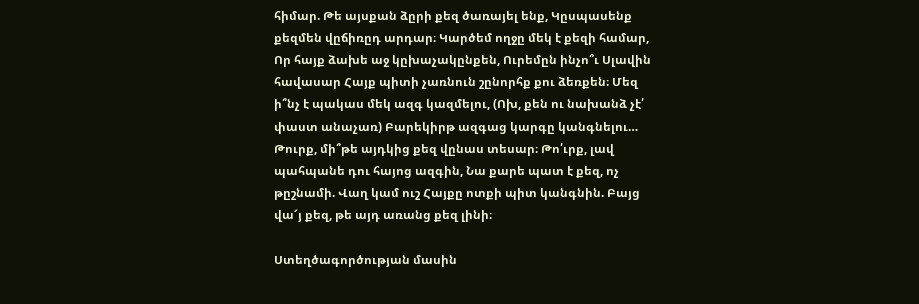հիմար. Թե այսքան ձըրի քեզ ծառայել ենք, Կըսպասենք քեզմեն վըճիռըդ արդար։ Կարծեմ ողջը մեկ է քեզի համար, Որ հայք ձախե աջ կըխաչակընքեն, Ուրեմըն ինչո՞ւ Սլավին հավասար Հայք պիտի չառնուն շընորհք քու ձեռքեն։ Մեզ ի՞նչ է պակաս մեկ ազգ կազմելու, (Ոխ, քեն ու նախանձ չէ՛ փաստ անաչառ) Բարեկիրթ ազգաց կարգը կանգնելու… Թուրք, մի՞թե այդկից քեզ վընաս տեսար։ Թո՛ւրք, լավ պահպանե դու հայոց ազգին, Նա քարե պատ է քեզ, ոչ թըշնամի. Վաղ կամ ուշ Հայքը ոտքի պիտ կանգնին. Բայց վա՜յ քեզ, թե այդ առանց քեզ լինի։

Ստեղծագործության մասին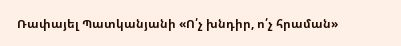Ռափայել Պատկանյանի «Ո՛չ խնդիր, ո՛չ հրաման»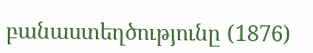բանաստեղծությունը (1876)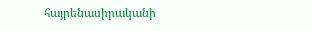հայրենասիրականի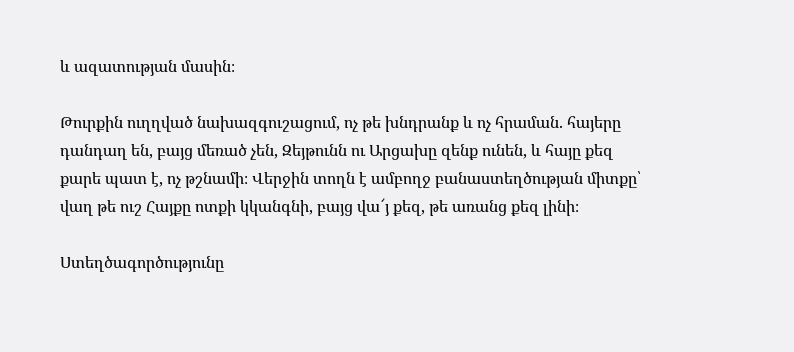և ազատության մասին։

Թուրքին ուղղված նախազգուշացում, ոչ թե խնդրանք և ոչ հրաման. հայերը դանդաղ են, բայց մեռած չեն, Զեյթունն ու Արցախը զենք ունեն, և հայը քեզ քարե պատ է, ոչ թշնամի։ Վերջին տողն է ամբողջ բանաստեղծության միտքը՝ վաղ թե ուշ Հայքը ոտքի կկանգնի, բայց վա՜յ քեզ, թե առանց քեզ լինի։

Ստեղծագործությունը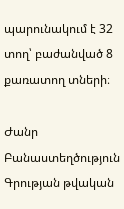պարունակում է 32 տող՝ բաժանված 8 քառատող տների։

Ժանր Բանաստեղծություն
Գրության թվական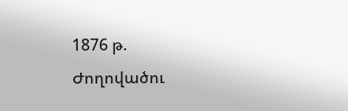1876 թ.
Ժողովածու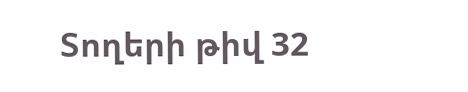Տողերի թիվ 32